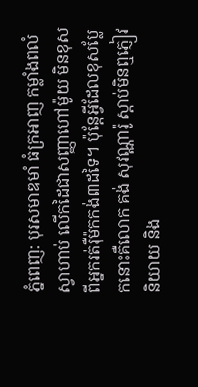ភ្នំពេញ: បុរសមាឌមាំ ធំក្រអាញ កម្លាំងពលំស្វាហាប់ លើកដៃជាសញ្ញាហៅម៉ូយ មិនខុសពីអ្នករត់រ៉ឺម៉កកង់៣ដទៃ។ ប៉ុន្ដែអ្វីដែលខុសប្លែកនោះគឺលោក គង់ សុវណ្ណារ៉ូ ស្ដាប់មិនឮភ្ញៀវនិយាយ និង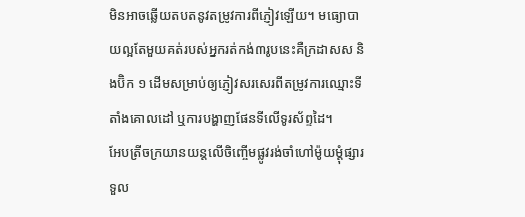មិនអាចឆ្លើយតបតនូវតម្រូវការពីភ្ញៀវឡើយ។ មធ្យោបាយល្អតែមួយគត់របស់អ្នករត់កង់៣រូបនេះគឺក្រដាសស និងប៊ិក ១ ដើមសម្រាប់ឲ្យភ្ញៀវសរសេរពីតម្រូវការឈ្មោះទីតាំងគោលដៅ ឬការបង្ហាញផែនទីលើទូរស័ព្ទដៃ។
អែបត្រីចក្រយានយន្ដលើចិញ្ចើមផ្លូវរង់ចាំហៅម៉ូយម្ដុំផ្សារទួល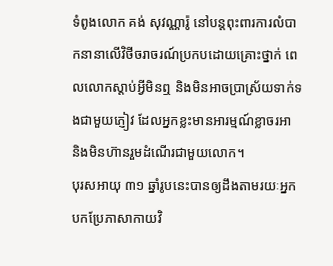ទំពូងលោក គង់ សុវណ្ណារ៉ូ នៅបន្ដពុះពារការលំបាកនានាលើវិថីចរាចរណ៍ប្រកបដោយគ្រោះថ្នាក់ ពេលលោកស្ដាប់អ្វីមិនឮ និងមិនអាចប្រាស្រ័យទាក់ទងជាមួយភ្ញៀវ ដែលអ្នកខ្លះមានអារម្មណ៍ខ្លាចរអា និងមិនហ៊ានរួមដំណើរជាមួយលោក។
បុរសអាយុ ៣១ ឆ្នាំរូបនេះបានឲ្យដឹងតាមរយៈអ្នកបកប្រែភាសាកាយវិ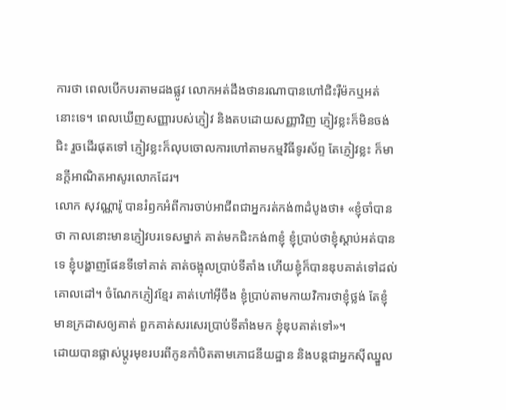ការថា ពេលបើកបរតាមដងផ្លូវ លោកអត់ដឹងថានរណាបានហៅជិះរ៉ឺម៉កឬអត់នោះទេ។ ពេលឃើញសញ្ញារបស់ភ្ញៀវ និងតបដោយសញ្ញាវិញ ភ្ញៀវខ្លះក៏មិនចង់ជិះ រួចដើរផុតទៅ ភ្ញៀវខ្លះក៏លុបចោលការហៅតាមកម្មវិធីទូរស័ព្ទ តែភ្ញៀវខ្លះ ក៏មានក្ដីអាណិតអាសូរលោកដែរ។
លោក សុវណ្ណារ៉ូ បានរំឭកអំពីការចាប់អាជីពជាអ្នករត់កង់៣ដំបូងថា៖ «ខ្ញុំចាំបានថា កាលនោះមានភ្ញៀវបរទេសម្នាក់ គាត់មកជិះកង់៣ខ្ញុំ ខ្ញុំប្រាប់ថាខ្ញុំស្តាប់អត់បានទេ ខ្ញុំបង្ហាញផែនទីទៅគាត់ គាត់ចង្អុលប្រាប់ទីតាំង ហើយខ្ញុំក៏បានឌុបគាត់ទៅដល់គោលដៅ។ ចំណែកភ្ញៀវខ្មែរ គាត់ហៅអ៊ីចឹង ខ្ញុំប្រាប់តាមកាយវិការថាខ្ញុំថ្លង់ តែខ្ញុំមានក្រដាសឲ្យគាត់ ពួកគាត់សរសេរប្រាប់ទីតាំងមក ខ្ញុំឌុបគាត់ទៅ»។
ដោយបានផ្លាស់ប្ដូរមុខរបរពីកូនកាំបិតតាមភោជនីយដ្ឋាន និងបន្ដជាអ្នកស៊ីឈ្នួល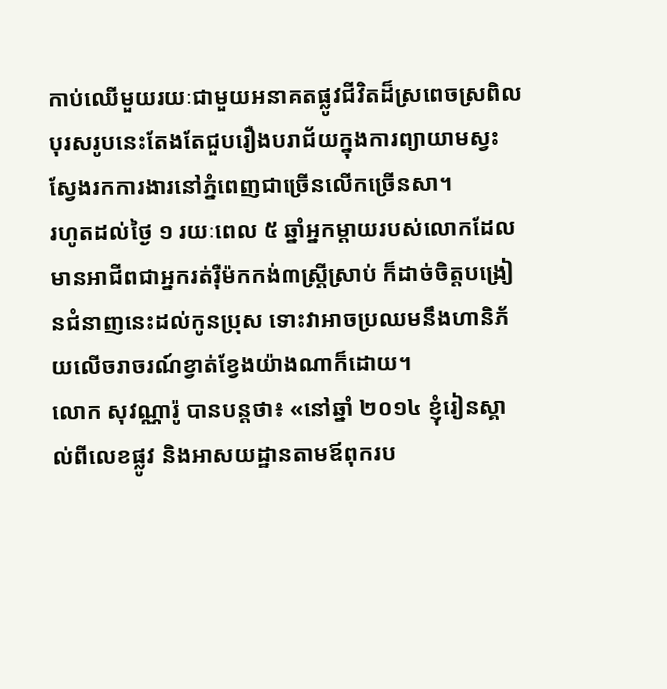កាប់ឈើមួយរយៈជាមួយអនាគតផ្លូវជីវិតដ៏ស្រពេចស្រពិល បុរសរូបនេះតែងតែជួបរឿងបរាជ័យក្នុងការព្យាយាមស្វះស្វែងរកការងារនៅភ្នំពេញជាច្រើនលើកច្រើនសា។
រហូតដល់ថ្ងៃ ១ រយៈពេល ៥ ឆ្នាំអ្នកម្ដាយរបស់លោកដែលមានអាជីពជាអ្នករត់រ៉ឺម៉កកង់៣ស្ដ្រីស្រាប់ ក៏ដាច់ចិត្ដបង្រៀនជំនាញនេះដល់កូនប្រុស ទោះវាអាចប្រឈមនឹងហានិភ័យលើចរាចរណ៍ខ្វាត់ខ្វែងយ៉ាងណាក៏ដោយ។
លោក សុវណ្ណារ៉ូ បានបន្ដថា៖ «នៅឆ្នាំ ២០១៤ ខ្ញុំរៀនស្គាល់ពីលេខផ្លូវ និងអាសយដ្ឋានតាមឪពុករប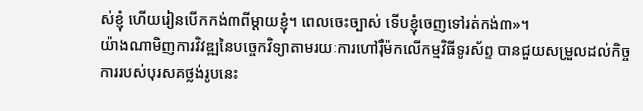ស់ខ្ញុំ ហើយរៀនបើកកង់៣ពីម្តាយខ្ញុំ។ ពេលចេះច្បាស់ ទើបខ្ញុំចេញទៅរត់កង់៣»។
យ៉ាងណាមិញការវិវឌ្ឍនៃបច្ចេកវិទ្យាតាមរយៈការហៅរ៉ឺម៉កលើកម្មវិធីទូរស័ព្ទ បានជួយសម្រួលដល់កិច្ចការរបស់បុរសគថ្លង់រូបនេះ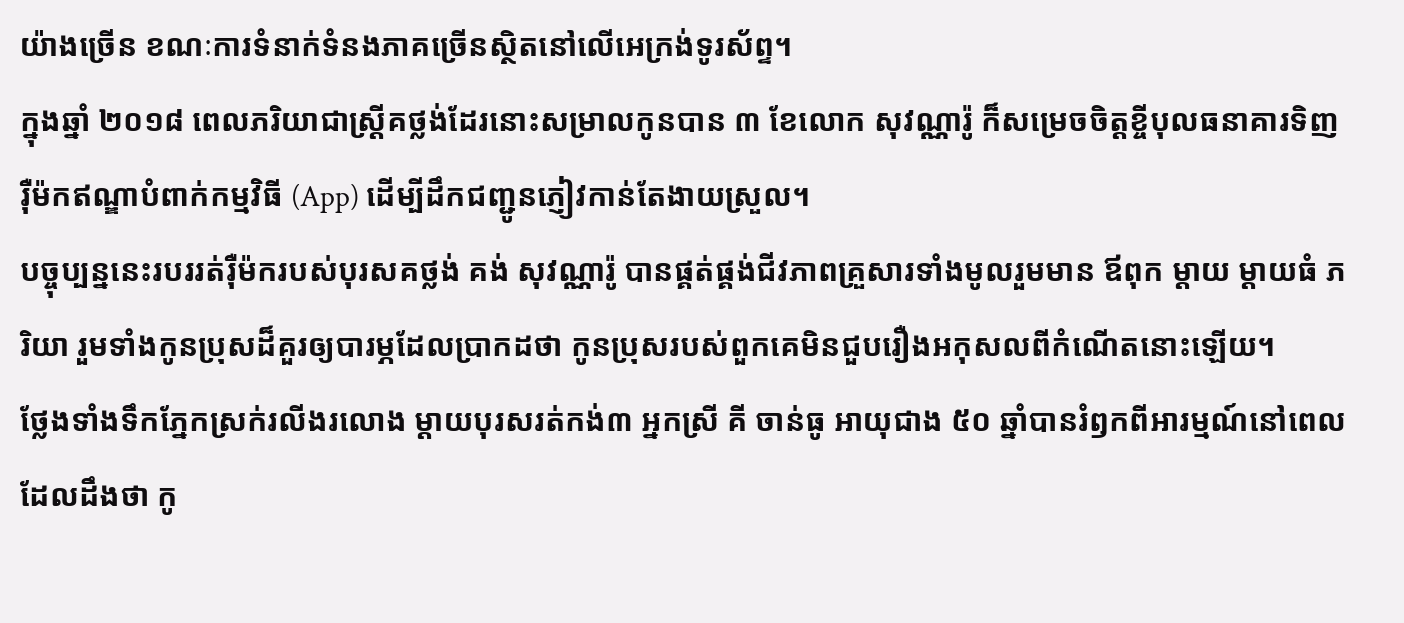យ៉ាងច្រើន ខណៈការទំនាក់ទំនងភាគច្រើនស្ថិតនៅលើអេក្រង់ទូរស័ព្ទ។
ក្នុងឆ្នាំ ២០១៨ ពេលភរិយាជាស្ដ្រីគថ្លង់ដែរនោះសម្រាលកូនបាន ៣ ខែលោក សុវណ្ណារ៉ូ ក៏សម្រេចចិត្ដខ្ចីបុលធនាគារទិញរ៉ឺម៉កឥណ្ឌាបំពាក់កម្មវិធី (App) ដើម្បីដឹកជញ្ជូនភ្ញៀវកាន់តែងាយស្រួល។
បច្ចុប្បន្ននេះរបររត់រ៉ឺម៉ករបស់បុរសគថ្លង់ គង់ សុវណ្ណារ៉ូ បានផ្គត់ផ្គង់ជីវភាពគ្រួសារទាំងមូលរួមមាន ឪពុក ម្ដាយ ម្ដាយធំ ភរិយា រួមទាំងកូនប្រុសដ៏គួរឲ្យបារម្ភដែលប្រាកដថា កូនប្រុសរបស់ពួកគេមិនជួបរឿងអកុសលពីកំណើតនោះឡើយ។
ថ្លែងទាំងទឹកភ្នែកស្រក់រលីងរលោង ម្តាយបុរសរត់កង់៣ អ្នកស្រី គី ចាន់ធូ អាយុជាង ៥០ ឆ្នាំបានរំឭកពីអារម្មណ៍នៅពេលដែលដឹងថា កូ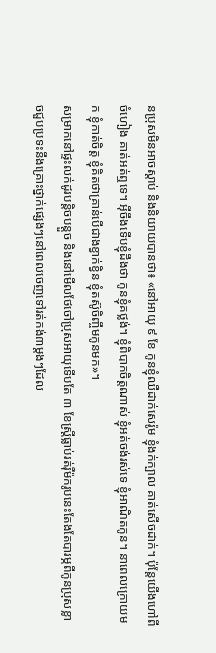នប្រុសមិនអាចស្តាប់ និងនិយាយបានថា៖ «នៅអាយុ ៩ ខែ កូនខ្ញុំឈឺដាក់សេរ៉ូម ខ្ញុំងក់ក្បាល គាត់សើចដាក់។ ប៉ុន្តែយើងហៅពីចំហៀង គាត់អត់ឮទេ។ អ៊ីចឹងទើបខ្ញុំដឹងថា កូនខ្ញុំគថ្លង់។ ខ្ញុំពិបាកចិត្តណាស់ ខ្ញុំអត់ចង់រស់ទេ ខ្ញុំអាណិតកូន។ នាពេលក្រោយមក ខ្ញុំកាត់ចិត្ត ខ្ញុំគិតថាគ្រាន់បើជាងខ្វាក់ខ្វិន ខ្ញុំតស៊ូចិញ្ចឹមកូនមក»។
សម្រាកនៅផ្ទះលក់ដូរបន្តិចបន្តួច និងនៅមើលថែចៅប្រុសអាយុទើបតែ ៣ ខែស្ដ្រីធ្លាប់រត់រ៉ឺម៉ករូបនេះតែងតែបារម្ភពីកូនប្រុសខ្លាចជួបប្រទះនឹងគ្រោះថ្នាក់ផ្សេងៗនៅពេលចេញទៅរត់កង់៣ម្តងៗដែល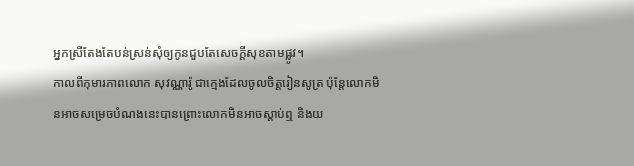អ្នកស្រីតែងតែបន់ស្រន់សុំឲ្យកូនជួបតែសេចក្តីសុខតាមផ្លូវ។
កាលពីកុមារភាពលោក សុវណ្ណារ៉ូ ជាក្មេងដែលចូលចិត្តរៀនសូត្រ ប៉ុន្តែលោកមិនអាចសម្រេចបំណងនេះបានព្រោះលោកមិនអាចស្តាប់ឮ និងយ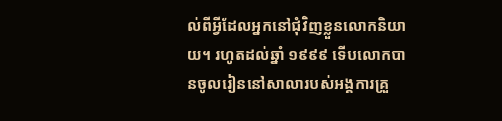ល់ពីអ្វីដែលអ្នកនៅជុំវិញខ្លួនលោកនិយាយ។ រហូតដល់ឆ្នាំ ១៩៩៩ ទើបលោកបានចូលរៀននៅសាលារបស់អង្គការគ្រួ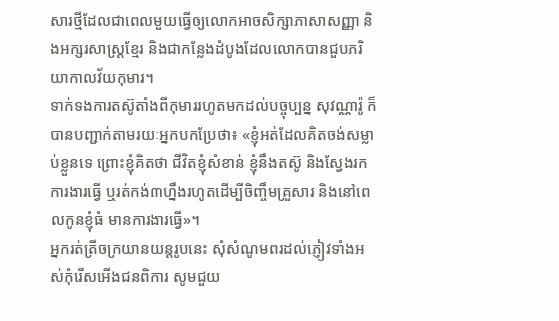សារថ្មីដែលជាពេលមួយធ្វើឲ្យលោកអាចសិក្សាភាសាសញ្ញា និងអក្សរសាស្ត្រខ្មែរ និងជាកន្លែងដំបូងដែលលោកបានជួបភរិយាកាលវ័យកុមារ។
ទាក់ទងការតស៊ូតាំងពីកុមាររហូតមកដល់បច្ចុប្បន្ន សុវណ្ណារ៉ូ ក៏បានបញ្ជាក់តាមរយៈអ្នកបកប្រែថា៖ «ខ្ញុំអត់ដែលគិតចង់សម្លាប់ខ្លួនទេ ព្រោះខ្ញុំគិតថា ជីវិតខ្ញុំសំខាន់ ខ្ញុំនឹងតស៊ូ និងស្វែងរកការងារធ្វើ ឬរត់កង់៣ហ្នឹងរហូតដើម្បីចិញ្ចឹមគ្រួសារ និងនៅពេលកូនខ្ញុំធំ មានការងារធ្វើ»។
អ្នករត់ត្រីចក្រយានយន្ដរូបនេះ សុំសំណូមពរដល់ភ្ញៀវទាំងអស់កុំរើសអើងជនពិការ សូមជួយ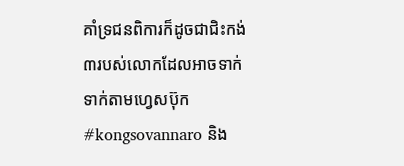គាំទ្រជនពិការក៏ដូចជាជិះកង់៣របស់លោកដែលអាចទាក់ទាក់តាមហ្វេសប៊ុក #kongsovannaro និង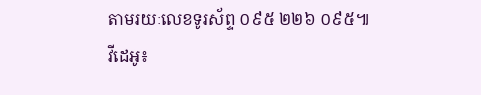តាមរយៈលេខទូរស័ព្ទ ០៩៥ ២២៦ ០៩៥៕
វីដេអូ៖